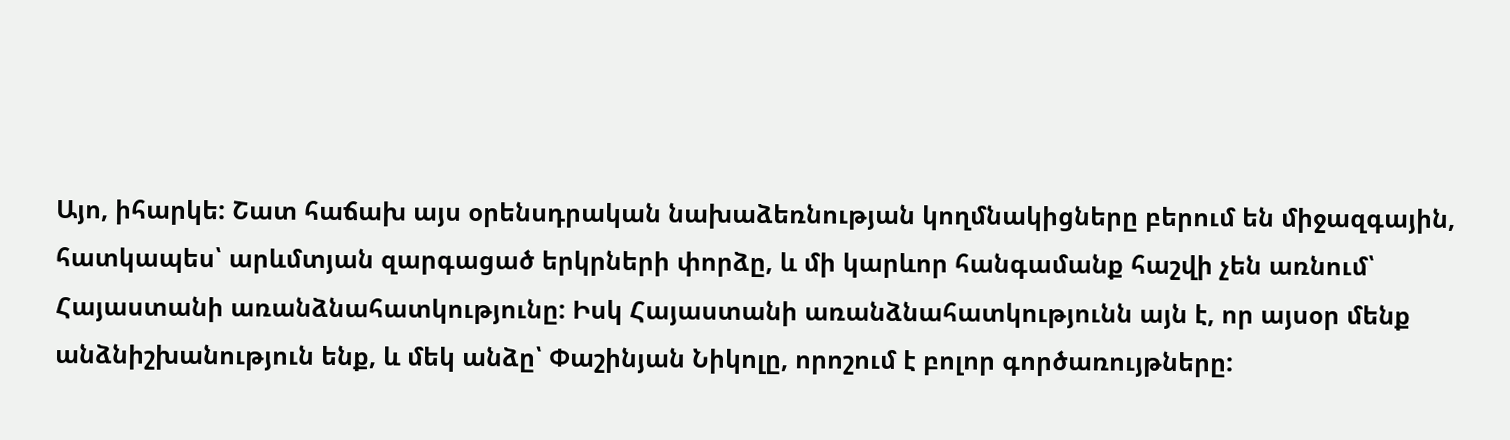Այո, իհարկե: Շատ հաճախ այս օրենսդրական նախաձեռնության կողմնակիցները բերում են միջազգային, հատկապես՝ արևմտյան զարգացած երկրների փորձը, և մի կարևոր հանգամանք հաշվի չեն առնում՝ Հայաստանի առանձնահատկությունը: Իսկ Հայաստանի առանձնահատկությունն այն է, որ այսօր մենք անձնիշխանություն ենք, և մեկ անձը՝ Փաշինյան Նիկոլը, որոշում է բոլոր գործառույթները: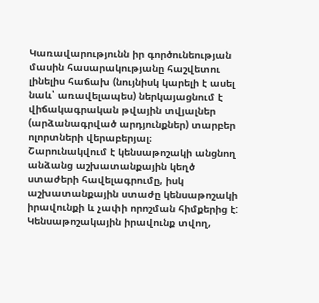Կառավարությունն իր գործունեության մասին հասարակությանը հաշվետու լինելիս հաճախ (նույնիսկ կարելի է ասել նաև՝ առավելապես) ներկայացնում է վիճակագրական թվային տվյալներ (արձանագրված արդյունքներ) տարբեր ոլորտների վերաբերյալ։
Շարունակվում է կենսաթոշակի անցնող անձանց աշխատանքային կեղծ ստաժերի հավելագրումը, իսկ աշխատանքային ստաժը կենսաթոշակի իրավունքի և չափի որոշման հիմքերից է: Կենսաթոշակային իրավունք տվող,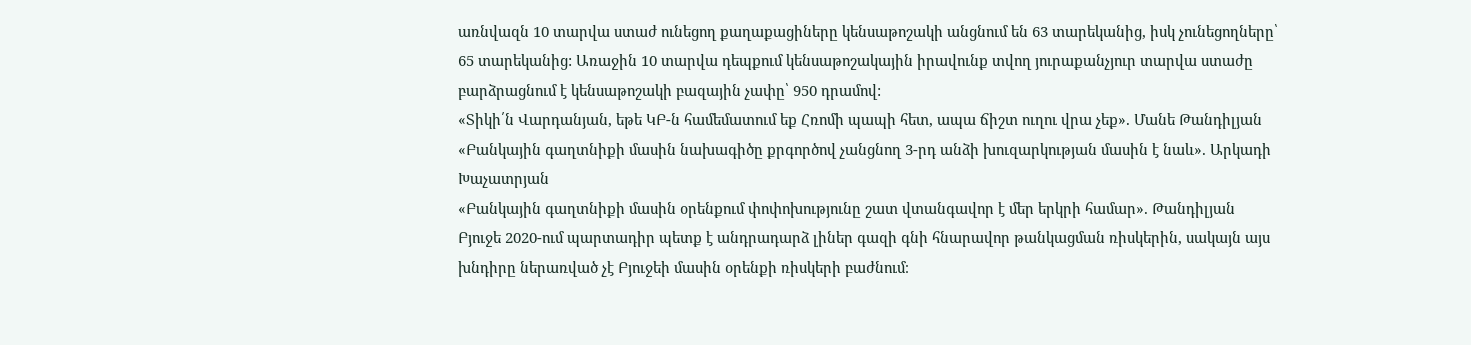առնվազն 10 տարվա ստաժ ունեցող քաղաքացիները կենսաթոշակի անցնում են 63 տարեկանից, իսկ չունեցողները՝ 65 տարեկանից: Առաջին 10 տարվա դեպքում կենսաթոշակային իրավունք տվող յուրաքանչյուր տարվա ստաժը բարձրացնում է կենսաթոշակի բազային չափը՝ 950 դրամով:
«Տիկի՛ն Վարդանյան, եթե ԿԲ-ն համեմատում եք Հռոմի պապի հետ, ապա ճիշտ ուղու վրա չեք». Մանե Թանդիլյան
«Բանկային գաղտնիքի մասին նախագիծը քրգործով չանցնող 3-րդ անձի խուզարկության մասին է նաև». Արկադի Խաչատրյան
«Բանկային գաղտնիքի մասին օրենքում փոփոխությունը շատ վտանգավոր է մեր երկրի համար». Թանդիլյան
Բյուջե 2020-ում պարտադիր պետք է անդրադարձ լիներ գազի գնի հնարավոր թանկացման ռիսկերին, սակայն այս խնդիրը ներառված չէ Բյուջեի մասին օրենքի ռիսկերի բաժնում։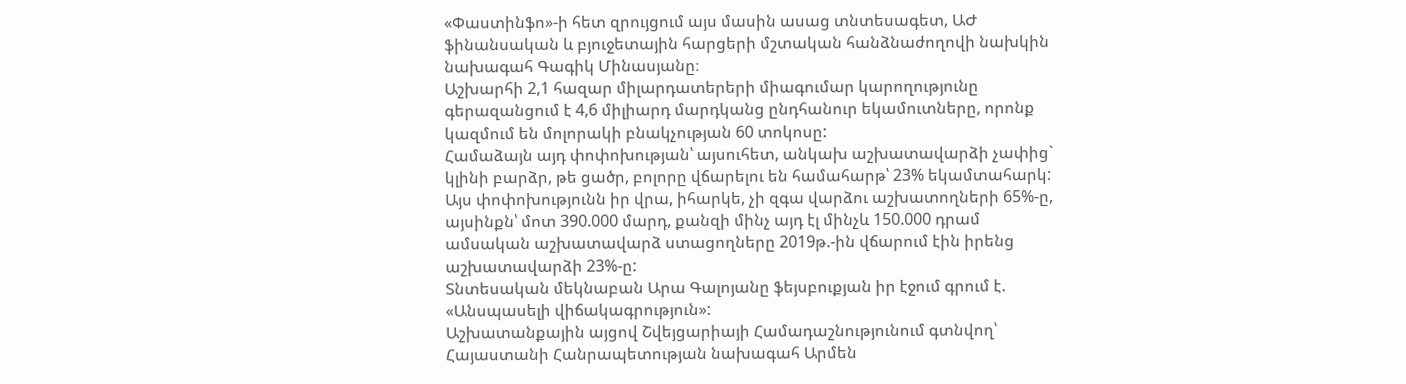«Փաստինֆո»-ի հետ զրույցում այս մասին ասաց տնտեսագետ, ԱԺ ֆինանսական և բյուջետային հարցերի մշտական հանձնաժողովի նախկին նախագահ Գագիկ Մինասյանը։
Աշխարհի 2,1 հազար միլարդատերերի միագումար կարողությունը գերազանցում է 4,6 միլիարդ մարդկանց ընդհանուր եկամուտները, որոնք կազմում են մոլորակի բնակչության 60 տոկոսը:
Համաձայն այդ փոփոխության՝ այսուհետ, անկախ աշխատավարձի չափից` կլինի բարձր, թե ցածր, բոլորը վճարելու են համահարթ՝ 23% եկամտահարկ: Այս փոփոխությունն իր վրա, իհարկե, չի զգա վարձու աշխատողների 65%-ը, այսինքն՝ մոտ 390.000 մարդ, քանզի մինչ այդ էլ մինչև 150.000 դրամ ամսական աշխատավարձ ստացողները 2019թ.-ին վճարում էին իրենց աշխատավարձի 23%-ը:
Տնտեսական մեկնաբան Արա Գալոյանը ֆեյսբուքյան իր էջում գրում է. «Անսպասելի վիճակագրություն»:
Աշխատանքային այցով Շվեյցարիայի Համադաշնությունում գտնվող՝ Հայաստանի Հանրապետության նախագահ Արմեն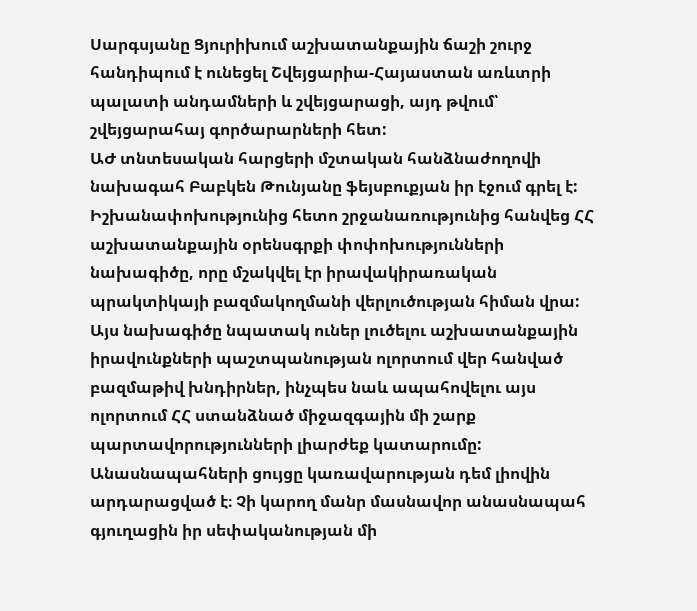Սարգսյանը Ցյուրիխում աշխատանքային ճաշի շուրջ հանդիպում է ունեցել Շվեյցարիա-Հայաստան առևտրի պալատի անդամների և շվեյցարացի, այդ թվում՝ շվեյցարահայ գործարարների հետ:
ԱԺ տնտեսական հարցերի մշտական հանձնաժողովի նախագահ Բաբկեն Թունյանը ֆեյսբուքյան իր էջում գրել է:
Իշխանափոխությունից հետո շրջանառությունից հանվեց ՀՀ աշխատանքային օրենսգրքի փոփոխությունների նախագիծը, որը մշակվել էր իրավակիրառական պրակտիկայի բազմակողմանի վերլուծության հիման վրա: Այս նախագիծը նպատակ ուներ լուծելու աշխատանքային իրավունքների պաշտպանության ոլորտում վեր հանված բազմաթիվ խնդիրներ, ինչպես նաև ապահովելու այս ոլորտում ՀՀ ստանձնած միջազգային մի շարք պարտավորությունների լիարժեք կատարումը:
Անասնապահների ցույցը կառավարության դեմ լիովին արդարացված է։ Չի կարող մանր մասնավոր անասնապահ գյուղացին իր սեփականության մի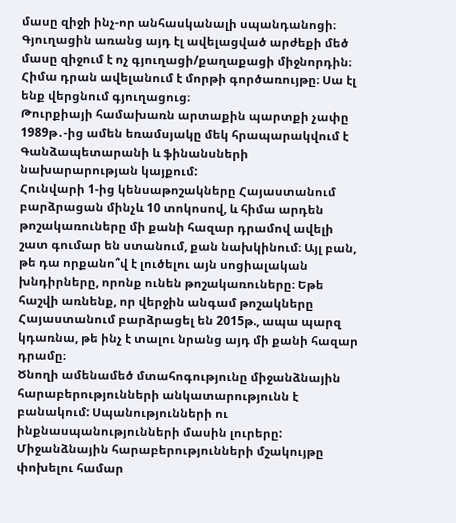մասը զիջի ինչ-որ անհասկանալի սպանդանոցի։ Գյուղացին առանց այդ էլ ավելացված արժեքի մեծ մասը զիջում է ոչ գյուղացի/քաղաքացի միջնորդին։ Հիմա դրան ավելանում է մորթի գործառույթը։ Սա էլ ենք վերցնում գյուղացուց։
Թուրքիայի համախառն արտաքին պարտքի չափը 1989թ․-ից ամեն եռամսյակը մեկ հրապարակվում է Գանձապետարանի և ֆինանսների նախարարության կայքում:
Հունվարի 1-ից կենսաթոշակները Հայաստանում բարձրացան մինչև 10 տոկոսով, և հիմա արդեն թոշակառուները մի քանի հազար դրամով ավելի շատ գումար են ստանում, քան նախկինում։ Այլ բան, թե դա որքանո՞վ է լուծելու այն սոցիալական խնդիրները, որոնք ունեն թոշակառուները։ Եթե հաշվի առնենք, որ վերջին անգամ թոշակները Հայաստանում բարձրացել են 2015թ., ապա պարզ կդառնա, թե ինչ է տալու նրանց այդ մի քանի հազար դրամը։
Ծնողի ամենամեծ մտահոգությունը միջանձնային հարաբերությունների անկատարությունն է բանակում: Սպանությունների ու ինքնասպանությունների մասին լուրերը: Միջանձնային հարաբերությունների մշակույթը փոխելու համար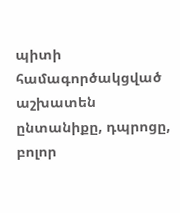պիտի համագործակցված աշխատեն ընտանիքը, դպրոցը, բոլոր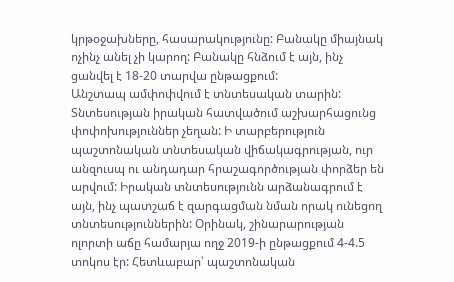կրթօջախները, հասարակությունը: Բանակը միայնակ ոչինչ անել չի կարող: Բանակը հնձում է այն, ինչ ցանվել է 18-20 տարվա ընթացքում:
Անշտապ ամփոփվում է տնտեսական տարին: Տնտեսության իրական հատվածում աշխարհացունց փոփոխություններ չեղան: Ի տարբերություն պաշտոնական տնտեսական վիճակագրության, ուր անզուսպ ու անդադար հրաշագործության փորձեր են արվում: Իրական տնտեսությունն արձանագրում է այն, ինչ պատշաճ է զարգացման նման որակ ունեցող տնտեսություններին: Օրինակ, շինարարության ոլորտի աճը համարյա ողջ 2019-ի ընթացքում 4-4.5 տոկոս էր: Հետևաբար՝ պաշտոնական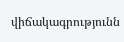վիճակագրությունն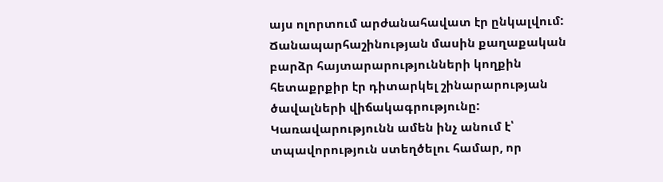այս ոլորտում արժանահավատ էր ընկալվում: Ճանապարհաշինության մասին քաղաքական բարձր հայտարարությունների կողքին հետաքրքիր էր դիտարկել շինարարության ծավալների վիճակագրությունը:
Կառավարությունն ամեն ինչ անում է՝ տպավորություն ստեղծելու համար, որ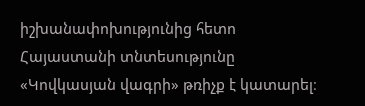իշխանափոխությունից հետո Հայաստանի տնտեսությունը «Կովկասյան վագրի» թռիչք է կատարել։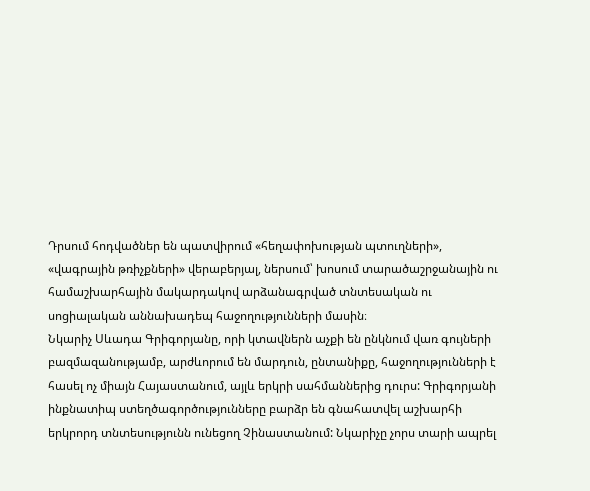Դրսում հոդվածներ են պատվիրում «հեղափոխության պտուղների», «վագրային թռիչքների» վերաբերյալ, ներսում՝ խոսում տարածաշրջանային ու համաշխարհային մակարդակով արձանագրված տնտեսական ու սոցիալական աննախադեպ հաջողությունների մասին։
Նկարիչ Սևադա Գրիգորյանը, որի կտավներն աչքի են ընկնում վառ գույների բազմազանությամբ, արժևորում են մարդուն, ընտանիքը, հաջողությունների է հասել ոչ միայն Հայաստանում, այլև երկրի սահմաններից դուրս: Գրիգորյանի ինքնատիպ ստեղծագործությունները բարձր են գնահատվել աշխարհի երկրորդ տնտեսությունն ունեցող Չինաստանում: Նկարիչը չորս տարի ապրել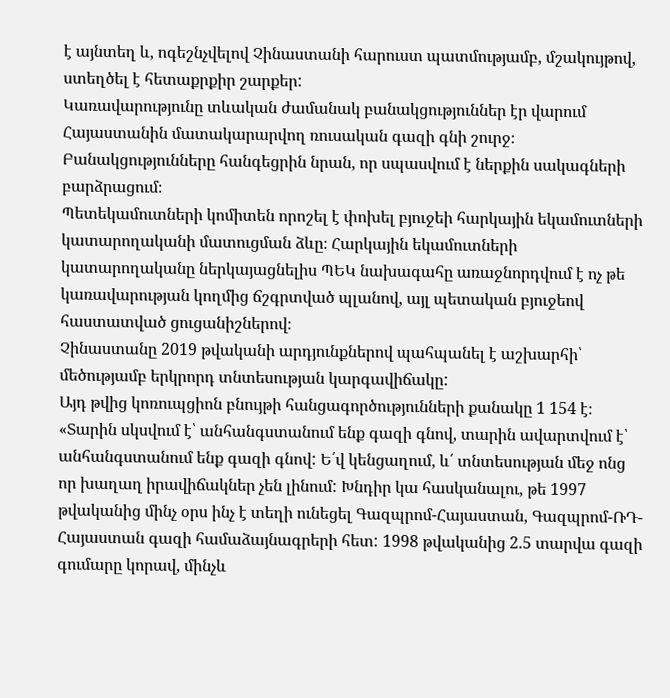է այնտեղ և, ոգեշնչվելով Չինաստանի հարուստ պատմությամբ, մշակույթով, ստեղծել է հետաքրքիր շարքեր:
Կառավարությունը տևական ժամանակ բանակցություններ էր վարում Հայաստանին մատակարարվող ռուսական գազի գնի շուրջ։ Բանակցությունները հանգեցրին նրան, որ սպասվում է ներքին սակագների բարձրացում։
Պետեկամուտների կոմիտեն որոշել է փոխել բյուջեի հարկային եկամուտների կատարողականի մատուցման ձևը։ Հարկային եկամուտների կատարողականը ներկայացնելիս ՊԵԿ նախագահը առաջնորդվում է ոչ թե կառավարության կողմից ճշգրտված պլանով, այլ պետական բյուջեով հաստատված ցուցանիշներով։
Չինաստանը 2019 թվականի արդյունքներով պահպանել է աշխարհի՝ մեծությամբ երկրորդ տնտեսության կարգավիճակը:
Այդ թվից կոռուպցիոն բնույթի հանցագործությունների քանակը 1 154 է։
«Տարին սկսվում է՝ անհանգստանում ենք գազի գնով, տարին ավարտվում է՝ անհանգստանում ենք գազի գնով: Ե՛վ կենցաղում, և՛ տնտեսության մեջ ոնց որ խաղաղ իրավիճակներ չեն լինում: Խնդիր կա հասկանալու, թե 1997 թվականից մինչ օրս ինչ է տեղի ունեցել Գազպրոմ-Հայաստան, Գազպրոմ-ՌԴ-Հայաստան գազի համաձայնագրերի հետ: 1998 թվականից 2.5 տարվա գազի գումարը կորավ, մինչև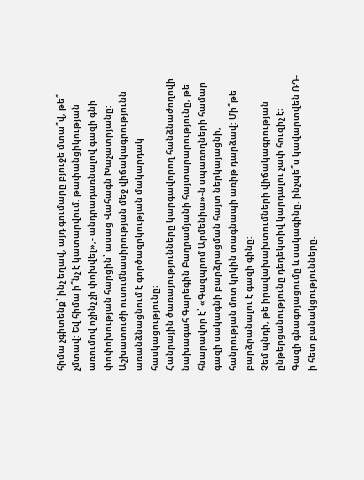հիմա չգիտենք՝ ինչ եղավ, այդ գումարը բյուջե մտա՞վ, թե՞ չմտավ: Եվ հիմա ի՞նչ է կատարվում. թափանցիկության առումով ոչինչ չի փոխվել»,- անդրադառնալով գազի գնի փոփոխության հարցին՝ ասաց Վահագն Խաչատրյանը:
Աշխատուժի ուսումնասիրության մեջ վիճակագրությունն առանձնացնում է գործազրկության մակարդակ հասկացությունը։
Հանրային ծառայությունները կարգավորող հանձնաժողովի նախագահ Գարեգին Բաղրամյանի հայտարարությունը, թե հնարավոր է՝ «Գազպրոմ Արմենիա»-ն սպառողների համար գազի սակագնի բարձրացման հայտ ներկայացնի, հանրության մոտ կրկին տագնապի առիթ դարձավ: Մի՞թե բարձրանալու է գազի գինը:
Չեմ պնդի, թե իրավախախտումների վիճակագրության ընթերցանությունը դեդեկտիվ կարդալու չափ հուզիչ է։
Գազի գնագոյացումը և սակագինը. ինչպե՞ս կավարտվեն ՌԴ-ի հետ բանակցությունները.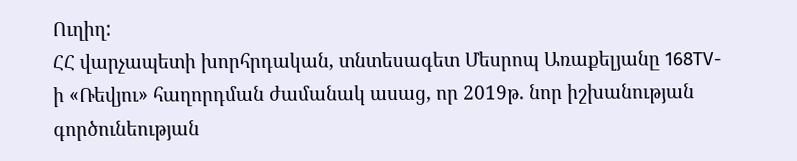Ուղիղ:
ՀՀ վարչապետի խորհրդական, տնտեսագետ Մեսրոպ Առաքելյանը 168TV-ի «Ռեվյու» հաղորդման ժամանակ ասաց, որ 2019թ. նոր իշխանության գործունեության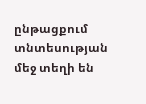ընթացքում տնտեսության մեջ տեղի են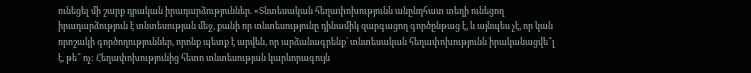ունեցել մի շարք դրական իրադարձություններ. «Տնտեսական հեղափոխությունն անընդհատ տեղի ունեցող իրադարձություն է տնտեսության մեջ, քանի որ տնտեսությունը դինամիկ զարգացող գործընթաց է, և այնպես չէ, որ կան որոշակի գործողություններ, որոնք պետք է արվեն, որ արձանագրենք՝ տնտեսական հեղափոխությունն իրականացվե՞լ է, թե՞ ոչ: Հեղափոխությունից հետո տնտեսության կարևորագույն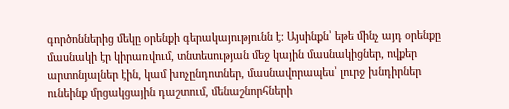գործոններից մեկը օրենքի գերակայությունն է: Այսինքն՝ եթե մինչ այդ օրենքը մասնակի էր կիրառվում, տնտեսության մեջ կային մասնակիցներ, ովքեր արտոնյալներ էին, կամ խոչընդոտներ, մասնավորապես՝ լուրջ խնդիրներ ունեինք մրցակցային դաշտում, մենաշնորհների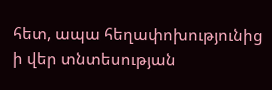հետ, ապա հեղափոխությունից ի վեր տնտեսության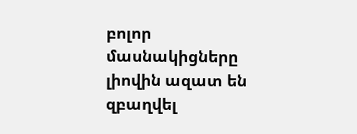բոլոր մասնակիցները լիովին ազատ են զբաղվել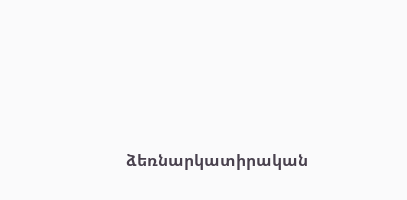ձեռնարկատիրական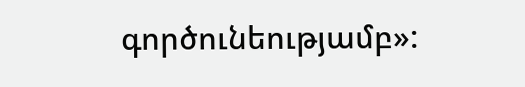գործունեությամբ»: